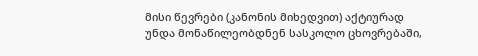მისი წევრები (კანონის მიხედვით) აქტიურად  უნდა მონაწილეობდნენ სასკოლო ცხოვრებაში,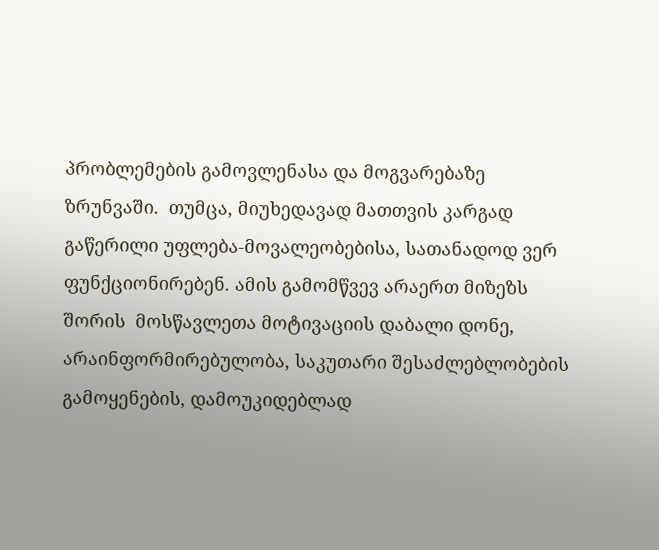პრობლემების გამოვლენასა და მოგვარებაზე ზრუნვაში.  თუმცა, მიუხედავად მათთვის კარგად გაწერილი უფლება-მოვალეობებისა, სათანადოდ ვერ ფუნქციონირებენ. ამის გამომწვევ არაერთ მიზეზს შორის  მოსწავლეთა მოტივაციის დაბალი დონე, არაინფორმირებულობა, საკუთარი შესაძლებლობების გამოყენების, დამოუკიდებლად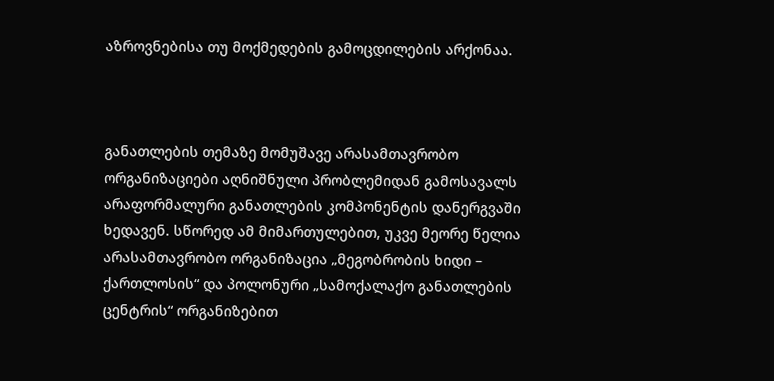აზროვნებისა თუ მოქმედების გამოცდილების არქონაა.



განათლების თემაზე მომუშავე არასამთავრობო ორგანიზაციები აღნიშნული პრობლემიდან გამოსავალს არაფორმალური განათლების კომპონენტის დანერგვაში  ხედავენ. სწორედ ამ მიმართულებით, უკვე მეორე წელია არასამთავრობო ორგანიზაცია „მეგობრობის ხიდი – ქართლოსის“ და პოლონური „სამოქალაქო განათლების ცენტრის“ ორგანიზებით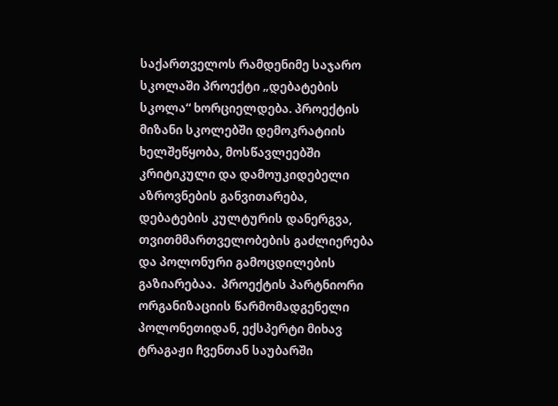საქართველოს რამდენიმე საჯარო სკოლაში პროექტი „დებატების სკოლა“ ხორციელდება. პროექტის მიზანი სკოლებში დემოკრატიის ხელშეწყობა, მოსწავლეებში კრიტიკული და დამოუკიდებელი აზროვნების განვითარება, დებატების კულტურის დანერგვა, თვითმმართველობების გაძლიერება და პოლონური გამოცდილების გაზიარებაა.  პროექტის პარტნიორი ორგანიზაციის წარმომადგენელი პოლონეთიდან, ექსპერტი მიხავ ტრაგაჟი ჩვენთან საუბარში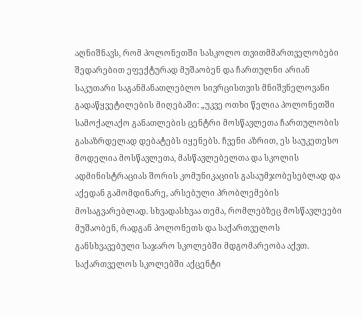აღნიშნავს, რომ პოლონეთში სასკოლო თვითმმართველობები შედარებით ეფექტურად მუშაობენ და ჩართულნი არიან საკუთარი საგანმანათლებლო სივრცისთვის მნიშვნელოვანი გადაწყვეტილების მიღებაში: „უკვე ოთხი წელია პოლონეთში სამოქალაქო განათლების ცენტრი მოსწავლეთა ჩართულობის გასაზრდელად დებატებს იყენებს. ჩვენი აზრით, ეს საუკეთესო მოდელია მოსწავლეთა, მასწავლებელთა და სკოლის ადმინისტრაციას შორის კომუნიკაციის გასაუმჯობესებლად და აქედან გამომდინარე, არსებული პრობლემების მოსაგვარებლად. სხვადასხვაა თემა, რომლებზეც მოსწავლეები მუშაობენ, რადგან პოლონეთს და საქართველოს განსხვავებული საჯარო სკოლებში მდგომარეობა აქვთ. საქართველოს სკოლებში აქცენტი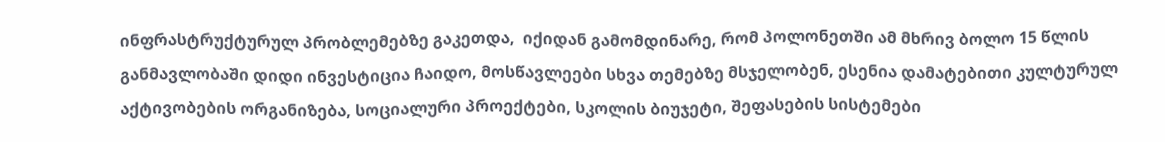ინფრასტრუქტურულ პრობლემებზე გაკეთდა,  იქიდან გამომდინარე, რომ პოლონეთში ამ მხრივ ბოლო 15 წლის განმავლობაში დიდი ინვესტიცია ჩაიდო, მოსწავლეები სხვა თემებზე მსჯელობენ, ესენია დამატებითი კულტურულ აქტივობების ორგანიზება, სოციალური პროექტები, სკოლის ბიუჯეტი, შეფასების სისტემები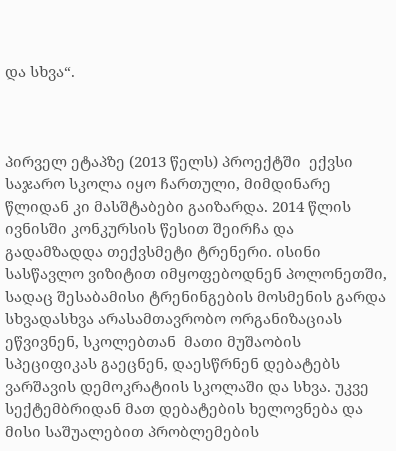და სხვა“.



პირველ ეტაპზე (2013 წელს) პროექტში  ექვსი საჯარო სკოლა იყო ჩართული, მიმდინარე წლიდან კი მასშტაბები გაიზარდა. 2014 წლის ივნისში კონკურსის წესით შეირჩა და გადამზადდა თექვსმეტი ტრენერი. ისინი სასწავლო ვიზიტით იმყოფებოდნენ პოლონეთში, სადაც შესაბამისი ტრენინგების მოსმენის გარდა სხვადასხვა არასამთავრობო ორგანიზაციას ეწვივნენ, სკოლებთან  მათი მუშაობის სპეციფიკას გაეცნენ, დაესწრნენ დებატებს ვარშავის დემოკრატიის სკოლაში და სხვა. უკვე სექტემბრიდან მათ დებატების ხელოვნება და მისი საშუალებით პრობლემების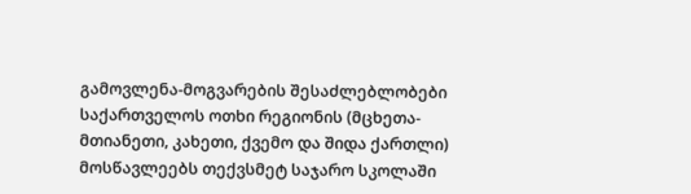გამოვლენა-მოგვარების შესაძლებლობები საქართველოს ოთხი რეგიონის (მცხეთა-მთიანეთი, კახეთი, ქვემო და შიდა ქართლი) მოსწავლეებს თექვსმეტ საჯარო სკოლაში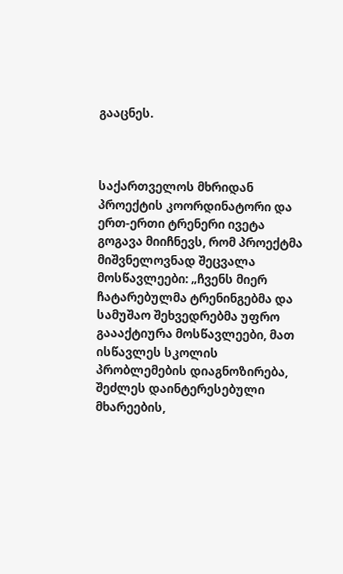გააცნეს.



საქართველოს მხრიდან პროექტის კოორდინატორი და ერთ-ერთი ტრენერი ივეტა გოგავა მიიჩნევს, რომ პროექტმა მიშვნელოვნად შეცვალა მოსწავლეები: „ჩვენს მიერ ჩატარებულმა ტრენინგებმა და სამუშაო შეხვედრებმა უფრო გაააქტიურა მოსწავლეები, მათ ისწავლეს სკოლის პრობლემების დიაგნოზირება, შეძლეს დაინტერესებული მხარეების,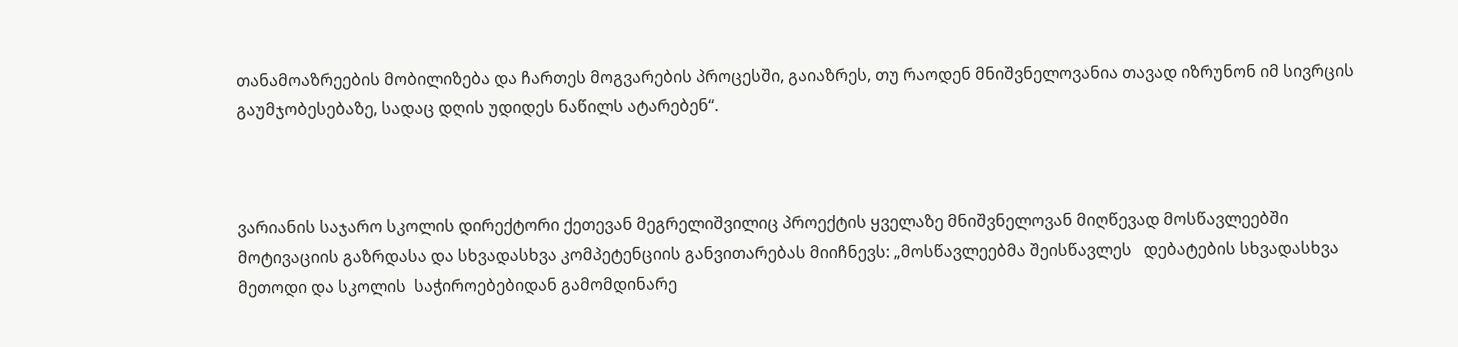თანამოაზრეების მობილიზება და ჩართეს მოგვარების პროცესში, გაიაზრეს, თუ რაოდენ მნიშვნელოვანია თავად იზრუნონ იმ სივრცის გაუმჯობესებაზე, სადაც დღის უდიდეს ნაწილს ატარებენ“.



ვარიანის საჯარო სკოლის დირექტორი ქეთევან მეგრელიშვილიც პროექტის ყველაზე მნიშვნელოვან მიღწევად მოსწავლეებში მოტივაციის გაზრდასა და სხვადასხვა კომპეტენციის განვითარებას მიიჩნევს: „მოსწავლეებმა შეისწავლეს   დებატების სხვადასხვა მეთოდი და სკოლის  საჭიროებებიდან გამომდინარე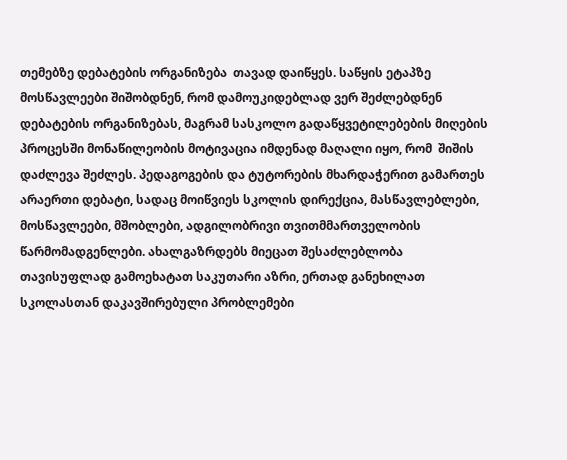თემებზე დებატების ორგანიზება  თავად დაიწყეს. საწყის ეტაპზე მოსწავლეები შიშობდნენ, რომ დამოუკიდებლად ვერ შეძლებდნენ დებატების ორგანიზებას, მაგრამ სასკოლო გადაწყვეტილებების მიღების პროცესში მონაწილეობის მოტივაცია იმდენად მაღალი იყო, რომ  შიშის დაძლევა შეძლეს. პედაგოგების და ტუტორების მხარდაჭერით გამართეს არაერთი დებატი, სადაც მოიწვიეს სკოლის დირექცია, მასწავლებლები, მოსწავლეები, მშობლები, ადგილობრივი თვითმმართველობის წარმომადგენლები. ახალგაზრდებს მიეცათ შესაძლებლობა თავისუფლად გამოეხატათ საკუთარი აზრი, ერთად განეხილათ სკოლასთან დაკავშირებული პრობლემები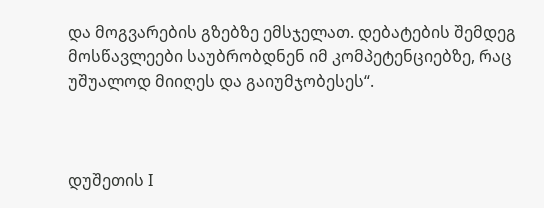და მოგვარების გზებზე ემსჯელათ. დებატების შემდეგ მოსწავლეები საუბრობდნენ იმ კომპეტენციებზე, რაც უშუალოდ მიიღეს და გაიუმჯობესეს“.



დუშეთის I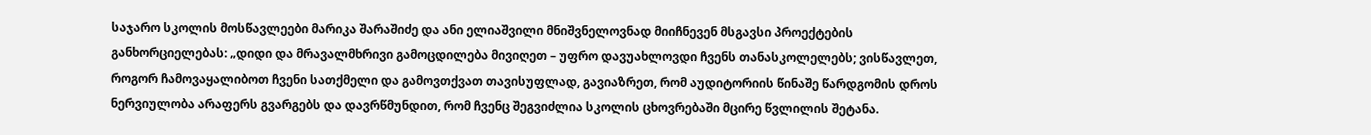საჯარო სკოლის მოსწავლეები მარიკა შარაშიძე და ანი ელიაშვილი მნიშვნელოვნად მიიჩნევენ მსგავსი პროექტების განხორციელებას: „დიდი და მრავალმხრივი გამოცდილება მივიღეთ – უფრო დავუახლოვდი ჩვენს თანასკოლელებს; ვისწავლეთ, როგორ ჩამოვაყალიბოთ ჩვენი სათქმელი და გამოვთქვათ თავისუფლად, გავიაზრეთ, რომ აუდიტორიის წინაშე წარდგომის დროს ნერვიულობა არაფერს გვარგებს და დავრწმუნდით, რომ ჩვენც შეგვიძლია სკოლის ცხოვრებაში მცირე წვლილის შეტანა.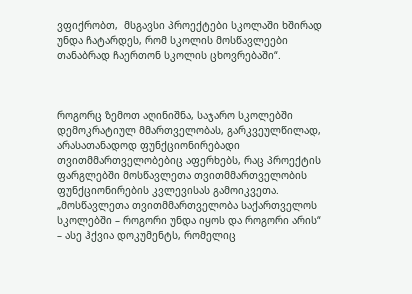ვფიქრობთ,  მსგავსი პროექტები სკოლაში ხშირად უნდა ჩატარდეს, რომ სკოლის მოსწავლეები თანაბრად ჩაერთონ სკოლის ცხოვრებაში“.



როგორც ზემოთ აღინიშნა, საჯარო სკოლებში დემოკრატიულ მმართველობას, გარკვეულწილად, არასათანადოდ ფუნქციონირებადი თვითმმართველობებიც აფერხებს, რაც პროექტის ფარგლებში მოსწავლეთა თვითმმართველობის ფუნქციონირების კვლევისას გამოიკვეთა. „მოსწავლეთა თვითმმართველობა საქართველოს სკოლებში – როგორი უნდა იყოს და როგორი არის“ – ასე ჰქვია დოკუმენტს, რომელიც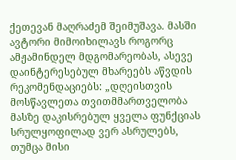ქეთევან მაღრაძემ შეიმუშავა. მასში ავტორი მიმოიხილავს როგორც ამჟამინდელ მდგომარეობას, ასევე დაინტერესებულ მხარეებს აწვდის რეკომენდაციებს: „დღეისთვის მოსწავლეთა თვითმმართველობა მასზე დაკისრებულ ყველა ფუნქციას სრულყოფილად ვერ ასრულებს, თუმცა მისი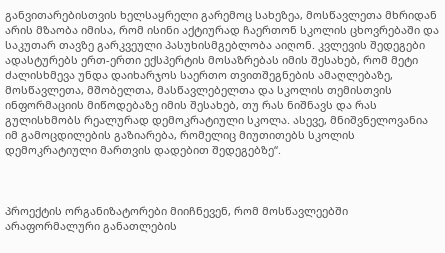განვითარებისთვის ხელსაყრელი გარემოც სახეზეა, მოსწავლეთა მხრიდან არის მზაობა იმისა, რომ ისინი აქტიურად ჩაერთონ სკოლის ცხოვრებაში და  საკუთარ თავზე გარკვეული პასუხისმგებლობა აიღონ. კვლევის შედეგები ადასტურებს ერთ-ერთი ექსპერტის მოსაზრებას იმის შესახებ, რომ მეტი ძალისხმევა უნდა დაიხარჯოს საერთო თვითშეგნების ამაღლებაზე, მოსწავლეთა, მშობელთა, მასწავლებელთა და სკოლის თემისთვის ინფორმაციის მიწოდებაზე იმის შესახებ, თუ რას ნიშნავს და რას გულისხმობს რეალურად დემოკრატიული სკოლა. ასევე, მნიშვნელოვანია იმ გამოცდილების გაზიარება, რომელიც მიუთითებს სკოლის დემოკრატიული მართვის დადებით შედეგებზე“.



პროექტის ორგანიზატორები მიიჩნევენ, რომ მოსწავლეებში არაფორმალური განათლების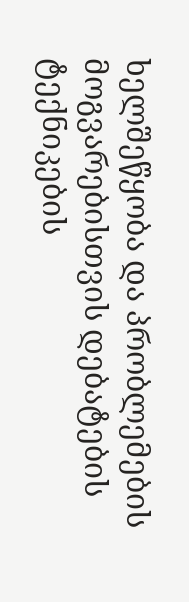ხელშეწყობა და პრობლემების მოგვარებისთვის დებატების ტექნიკების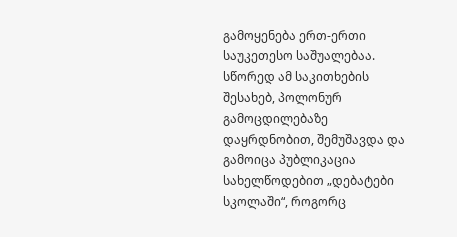გამოყენება ერთ-ერთი საუკეთესო საშუალებაა.  სწორედ ამ საკითხების შესახებ, პოლონურ გამოცდილებაზე დაყრდნობით, შემუშავდა და გამოიცა პუბლიკაცია სახელწოდებით „დებატები სკოლაში“, როგორც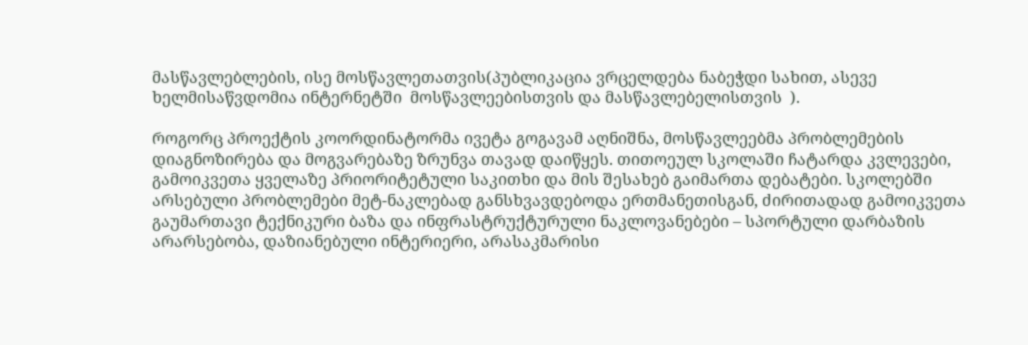მასწავლებლების, ისე მოსწავლეთათვის(პუბლიკაცია ვრცელდება ნაბეჭდი სახით, ასევე ხელმისაწვდომია ინტერნეტში  მოსწავლეებისთვის და მასწავლებელისთვის  ).

როგორც პროექტის კოორდინატორმა ივეტა გოგავამ აღნიშნა, მოსწავლეებმა პრობლემების დიაგნოზირება და მოგვარებაზე ზრუნვა თავად დაიწყეს. თითოეულ სკოლაში ჩატარდა კვლევები, გამოიკვეთა ყველაზე პრიორიტეტული საკითხი და მის შესახებ გაიმართა დებატები. სკოლებში არსებული პრობლემები მეტ-ნაკლებად განსხვავდებოდა ერთმანეთისგან, ძირითადად გამოიკვეთა გაუმართავი ტექნიკური ბაზა და ინფრასტრუქტურული ნაკლოვანებები – სპორტული დარბაზის არარსებობა, დაზიანებული ინტერიერი, არასაკმარისი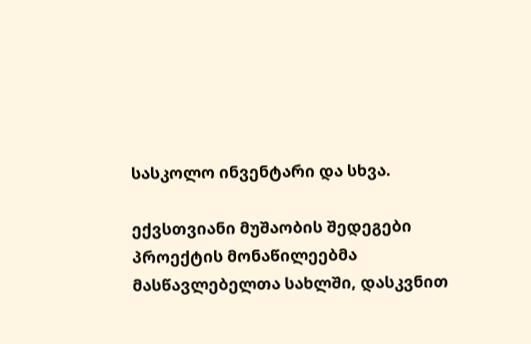სასკოლო ინვენტარი და სხვა.

ექვსთვიანი მუშაობის შედეგები პროექტის მონაწილეებმა მასწავლებელთა სახლში, დასკვნით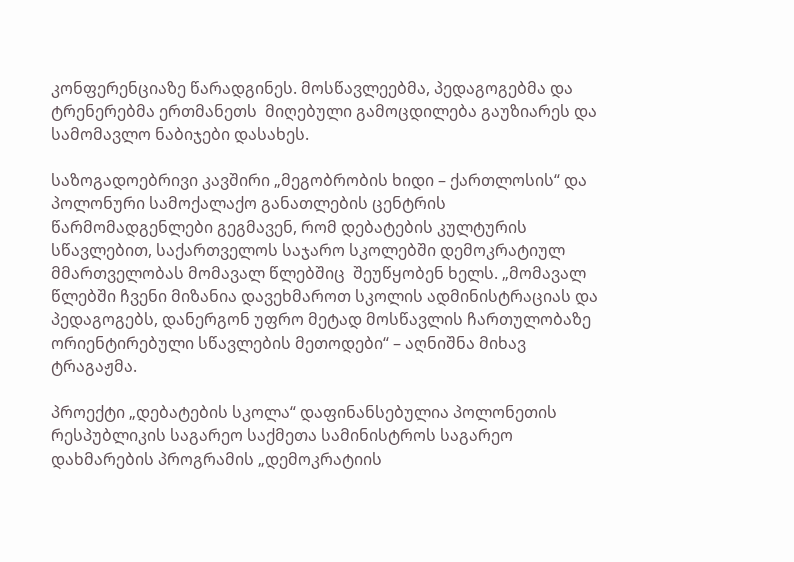კონფერენციაზე წარადგინეს. მოსწავლეებმა, პედაგოგებმა და ტრენერებმა ერთმანეთს  მიღებული გამოცდილება გაუზიარეს და სამომავლო ნაბიჯები დასახეს.

საზოგადოებრივი კავშირი „მეგობრობის ხიდი – ქართლოსის“ და პოლონური სამოქალაქო განათლების ცენტრის წარმომადგენლები გეგმავენ, რომ დებატების კულტურის სწავლებით, საქართველოს საჯარო სკოლებში დემოკრატიულ მმართველობას მომავალ წლებშიც  შეუწყობენ ხელს. „მომავალ წლებში ჩვენი მიზანია დავეხმაროთ სკოლის ადმინისტრაციას და პედაგოგებს, დანერგონ უფრო მეტად მოსწავლის ჩართულობაზე ორიენტირებული სწავლების მეთოდები“ – აღნიშნა მიხავ ტრაგაჟმა.

პროექტი „დებატების სკოლა“ დაფინანსებულია პოლონეთის რესპუბლიკის საგარეო საქმეთა სამინისტროს საგარეო დახმარების პროგრამის „დემოკრატიის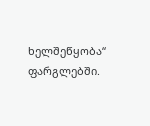ხელშეწყობა“ ფარგლებში.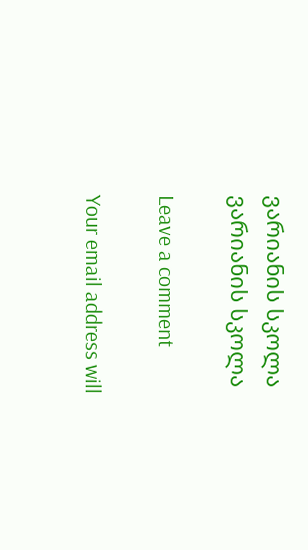ვარიანის სკოლა
ვარიანის სკოლა

Leave a comment

Your email address will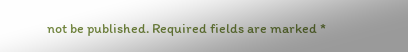not be published. Required fields are marked *